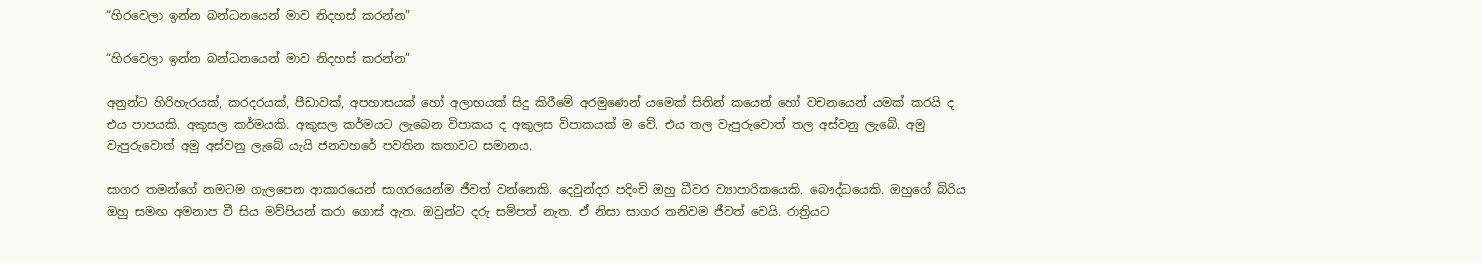“හිරවෙලා ඉන්න බන්ධනයෙන් මාව නිදහස් කරන්න”

“හිරවෙලා ඉන්න බන්ධනයෙන් මාව නිදහස් කරන්න”

අනුන්ට හිරිහැරයක්, කරදරයක්, පීඩාවක්, අපහාසයක් හෝ අලාභයක් සිදු කිරීමේ අරමුණෙන් යමෙක් සිතින් කයෙන් හෝ වචනයෙන් යමක් කරයි ද එය පාපයකි. අකුසල කර්මයකි. අකුසල කර්මයට ලැබෙන විපාකය ද අකුලස විපාකයක් ම වේ. එය තල වැපුරුවොත් තල අස්වනු ලැබේ. අමු වැපුරුවොත් අමු අස්වනු ලැබේ යැයි ජනවහරේ පවතින කතාවට සමානය.

සාගර තමන්ගේ නමටම ගැලපෙන ආකාරයෙන් සාගරයෙන්ම ජීවත් වන්නෙකි. දෙවුන්දර පදිංචි ඔහු ධීවර ව්‍යාපාරිකයෙකි. බෞද්ධයෙකි. ඔහුගේ බිරිය ඔහු සමඟ අමනාප වී සිය මව්පියන් කරා ගොස් ඇත. ඔවුන්ට දරු සම්පත් නැත. ඒ නිසා සාගර තනිවම ජීවත් වෙයි. රාත්‍රියට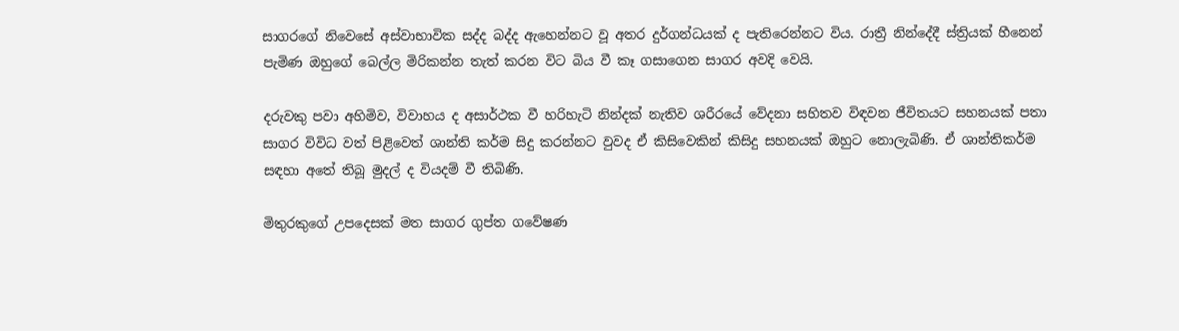සාගරගේ නිවෙසේ අස්වාභාවික සද්ද බද්ද ඇහෙන්නට වූ අතර දුර්ගන්ධයක් ද පැතිරෙන්නට විය. රාත්‍රී නින්දේදී ස්ත්‍රියක් හීනෙන් පැමිණ ඔහුගේ බෙල්ල මිරිකන්න තැත් කරන විට බිය වී කෑ ගසාගෙන සාගර අවදි වෙයි.

දරුවකු පවා අහිමිව, විවාහය ද අසාර්ථක වී හරිහැටි නින්දක් නැතිව ශරීරයේ වේදනා සහිතව විඳවන ජීවිතයට සහනයක් පතා සාගර විවිධ වත් පිළිවෙත් ශාන්ති කර්ම සිදු කරන්නට වුවද ඒ කිසිවෙකින් කිසිදු සහනයක් ඔහුට නොලැබිණි. ඒ ශාන්තිකර්ම සඳහා අතේ තිබූ මුදල් ද වියදම් වී තිබිණි.

මිතුරකුගේ උපදෙසක් මත සාගර ගුප්ත ගවේෂණ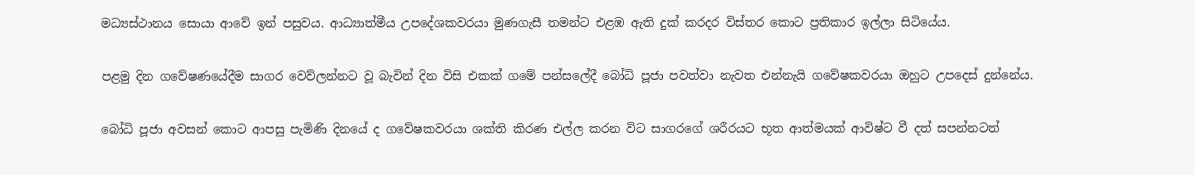මධ්‍යස්ථානය සොයා ආවේ ඉන් පසුවය. ආධ්‍යාත්මීය උපදේශකවරයා මුණගැසී තමන්ට එළඹ ඇති දුක් කරදර විස්තර කොට ප්‍රතිකාර ඉල්ලා සිටියේය.

පළමු දින ගවේෂණයේදීම සාගර වෙව්ලන්නට වූ බැවින් දින විසි එකක් ගමේ පන්සලේදී බෝධි පූජා පවත්වා නැවත එන්නැයි ගවේෂකවරයා ඔහුට උපදෙස් දුන්නේය.

බෝධි පූජා අවසන් කොට ආපසු පැමිණි දිනයේ ද ගවේෂකවරයා ශක්ති කිරණ එල්ල කරන විට සාගරගේ ශරීරයට භූත ආත්මයක් ආවිෂ්ට වී දත් සපන්නටත්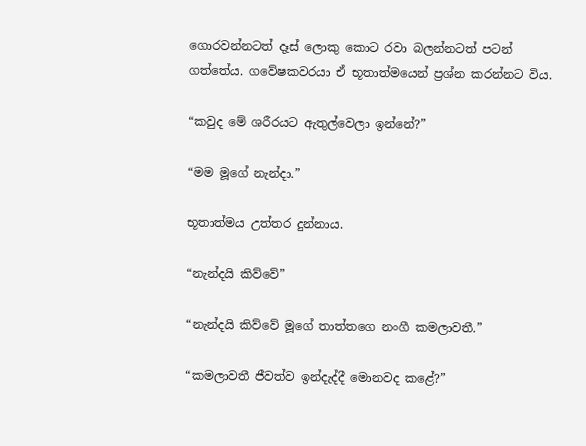ගොරවන්නටත් දෑස් ලොකු කොට රවා බලන්නටත් පටන් ගත්තේය. ගවේෂකවරයා ඒ භූතාත්මයෙන් ප්‍රශ්න කරන්නට විය.

“කවුද මේ ශරීරයට ඇතුල්වෙලා ඉන්නේ?”

“මම මූගේ නැන්දා.”

භූතාත්මය උත්තර දුන්නාය.

“නැන්දයි කිව්වේ”

“නැන්දයි කිව්වේ මූගේ තාත්තගෙ නංගී කමලාවතී.”

“කමලාවතී ජීවත්ව ඉන්දැද්දී මොනවද කළේ?”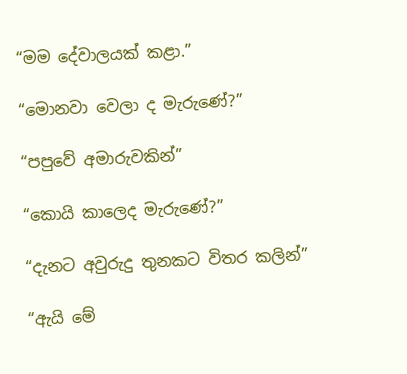“මම දේවාලයක් කළා.”

“මොනවා වෙලා ද මැරුණේ?”

“පපුවේ අමාරුවකින්”

“කොයි කාලෙද මැරුණේ?”

“දැනට අවුරුදු තුනකට විතර කලින්”

“ඇයි මේ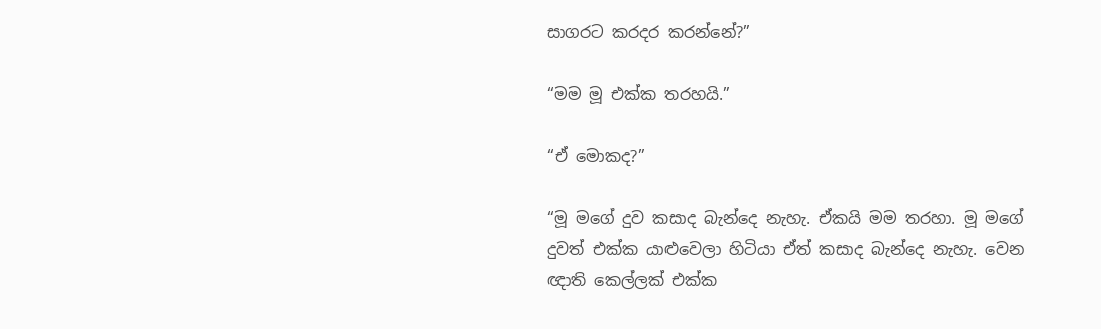සාගරට කරදර කරන්නේ?”

“මම මූ එක්ක තරහයි.”

“ඒ මොකද?”

“මූ මගේ දුව කසාද බැන්දෙ නැහැ. ඒකයි මම තරහා. මූ මගේ දුවත් එක්ක යාළුවෙලා හිටියා ඒත් කසාද බැන්දෙ නැහැ. වෙන ඥාති කෙල්ලක් එක්ක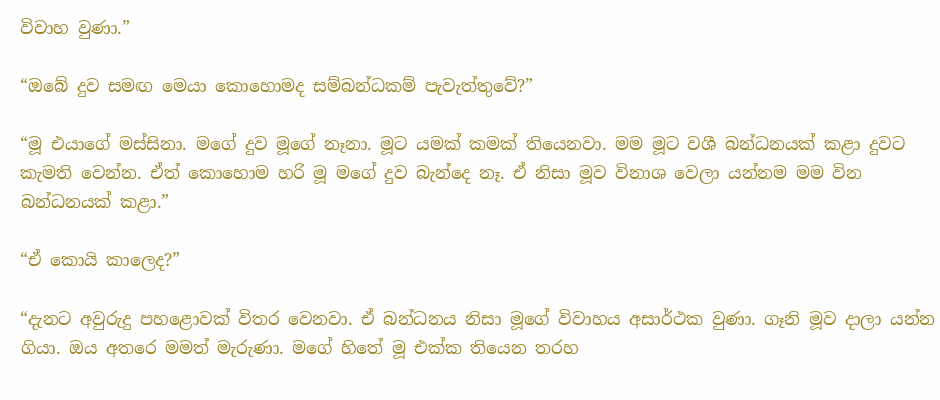විවාහ වුණා.”

“ඔබේ දුව සමඟ මෙයා කොහොමද සම්බන්ධකම් පැවැත්තුවේ?”

“මූ එයාගේ මස්සිනා. මගේ දුව මූගේ නෑනා. මූට යමක් කමක් තියෙනවා. මම මූට වශී බන්ධනයක් කළා දුවට කැමති වෙන්න. ඒත් කොහොම හරි මූ මගේ දුව බැන්දෙ නෑ. ඒ නිසා මූව විනාශ වෙලා යන්නම මම වින බන්ධනයක් කළා.”

“ඒ කොයි කාලෙද?”

“දැනට අවුරුදු පහළොවක් විතර වෙනවා. ඒ බන්ධනය නිසා මූගේ විවාහය අසාර්ථක වුණා. ගෑනි මූව දාලා යන්න ගියා. ඔය අතරෙ මමත් මැරුණා. මගේ හිතේ මූ එක්ක තියෙන තරහ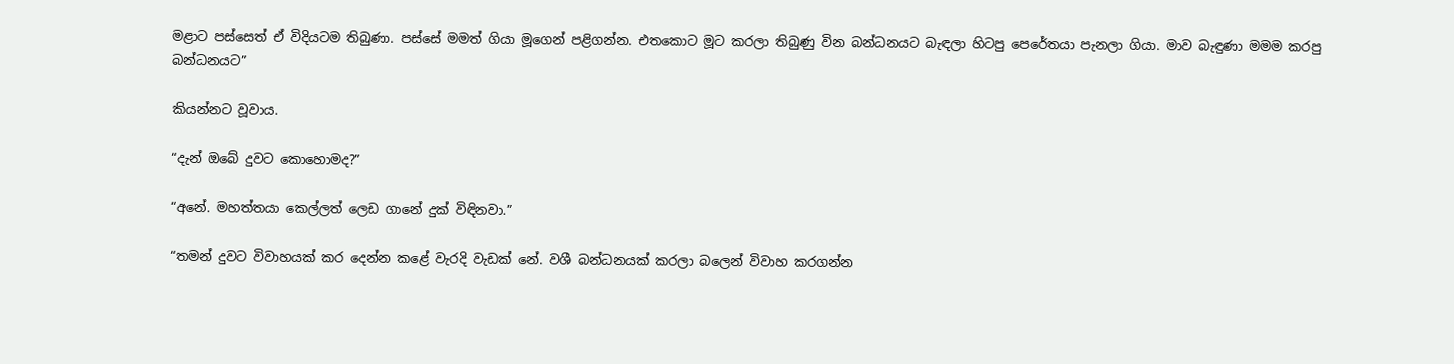මළාට පස්සෙත් ඒ විදියටම තිබුණා. පස්සේ මමත් ගියා මූගෙන් පළිගන්න. එතකොට මූට කරලා තිබුණු වින බන්ධනයට බැඳලා හිටපු පෙරේතයා පැනලා ගියා. මාව බැඳුණා මමම කරපු බන්ධනයට”

කියන්නට වූවාය.

“දැන් ඔබේ දුවට කොහොමද?”

“අනේ. මහත්තයා කෙල්ලත් ලෙඩ ගානේ දුක් විඳිනවා.”

“තමන් දුවට විවාහයක් කර දෙන්න කළේ වැරදි වැඩක් නේ. වශී බන්ධනයක් කරලා බලෙන් විවාහ කරගන්න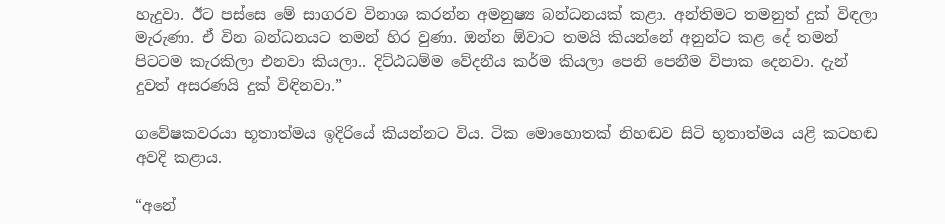හැදුවා. ඊට පස්සෙ මේ සාගරව විනාශ කරන්න අමනුෂ්‍ය බන්ධනයක් කළා. අන්තිමට තමනුත් දුක් විඳලා මැරුණා. ඒ වින බන්ධනයට තමන් හිර වුණා. ඔන්න ඕවාට තමයි කියන්නේ අනුන්ට කළ දේ තමන් පිටටම කැරකිලා එනවා කියලා.. දිට්ඨධම්ම වේදනීය කර්ම කියලා පෙනි පෙනීම විපාක දෙනවා. දැන් දුවත් අසරණයි දුක් විඳිනවා.”

ගවේෂකවරයා භූතාත්මය ඉදිරියේ කියන්නට විය. ටික මොහොතක් නිහඬව සිටි භූතාත්මය යළි කටහඬ අවදි කළාය.

“අනේ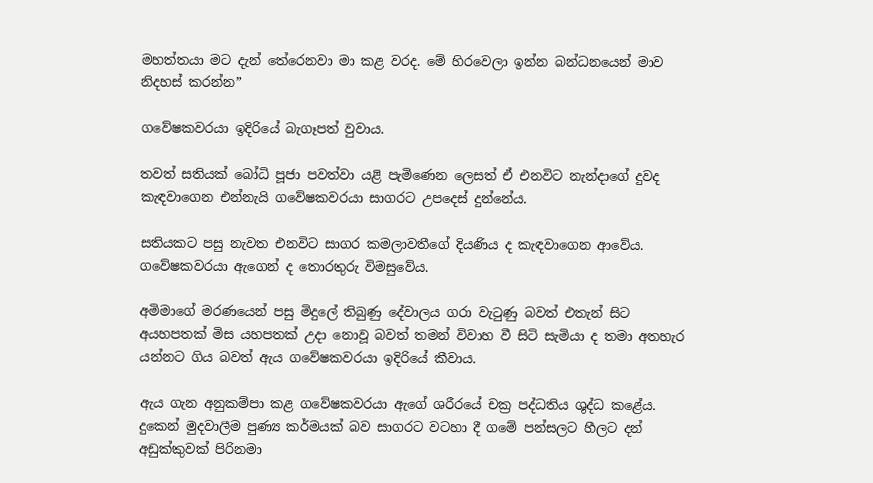මහත්තයා මට දැන් තේරෙනවා මා කළ වරද. මේ හිරවෙලා ඉන්න බන්ධනයෙන් මාව නිදහස් කරන්න”

ගවේෂකවරයා ඉදිරියේ බැගෑපත් වුවාය.

තවත් සතියක් බෝධි පූජා පවත්වා යළි පැමිණෙන ලෙසත් ඒ එනවිට නැන්දාගේ දුවද කැඳවාගෙන එන්නැයි ගවේෂකවරයා සාගරට උපදෙස් දුන්නේය.

සතියකට පසු නැවත එනවිට සාගර කමලාවතීගේ දියණිය ද කැඳවාගෙන ආවේය. ගවේෂකවරයා ඇගෙන් ද තොරතුරු විමසුවේය.

අමිමාගේ මරණයෙන් පසු මිදුලේ තිබුණු දේවාලය ගරා වැටුණු බවත් එතැන් සිට අයහපතක් මිස යහපතක් උදා නොවූ බවත් තමන් විවාහ වී සිටි සැමියා ද තමා අතහැර යන්නට ගිය බවත් ඇය ගවේෂකවරයා ඉදිරියේ කීවාය.

ඇය ගැන අනුකම්පා කළ ගවේෂකවරයා ඇගේ ශරීරයේ චක්‍ර පද්ධතිය ශුද්ධ කළේය. දුකෙන් මුදවාලීම පුණ්‍ය කර්මයක් බව සාගරට වටහා දී ගමේ පන්සලට හීලට දන් අඩුක්කුවක් පිරිනමා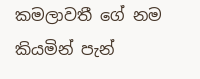කමලාවතී ගේ නම කියමින් පැන්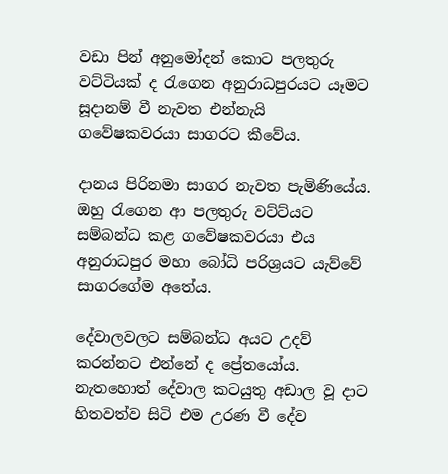වඩා පින් අනුමෝදන් කොට පලතුරු වට්ටියක් ද රැගෙන අනුරාධපුරයට යෑමට සූදානම් වී නැවත එන්නැයි ගවේෂකවරයා සාගරට කීවේය.

දානය පිරිනමා සාගර නැවත පැමිණියේය. ඔහු රැගෙන ආ පලතුරු වට්ට්යට සම්බන්ධ කළ ගවේෂකවරයා එය අනුරාධපුර මහා බෝධි පරිශ්‍රයට යැව්වේ සාගරගේම අතේය.

දේවාලවලට සම්බන්ධ අයට උදව් කරන්නට එන්නේ ද ප්‍රේතයෝය. නැතහොත් දේවාල කටයුතු අඩාල වූ දාට හිතවත්ව සිටි එම උරණ වී දේව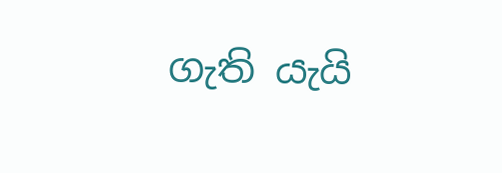ගැති යැයි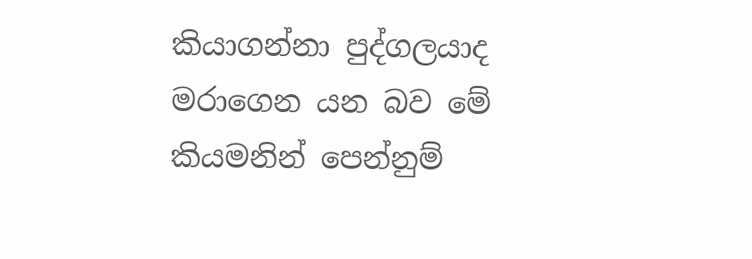කියාගන්නා පුද්ගලයාද මරාගෙන යන බව මේ කියමනින් පෙන්නුම්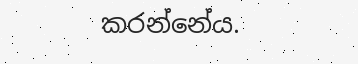කරන්නේය.